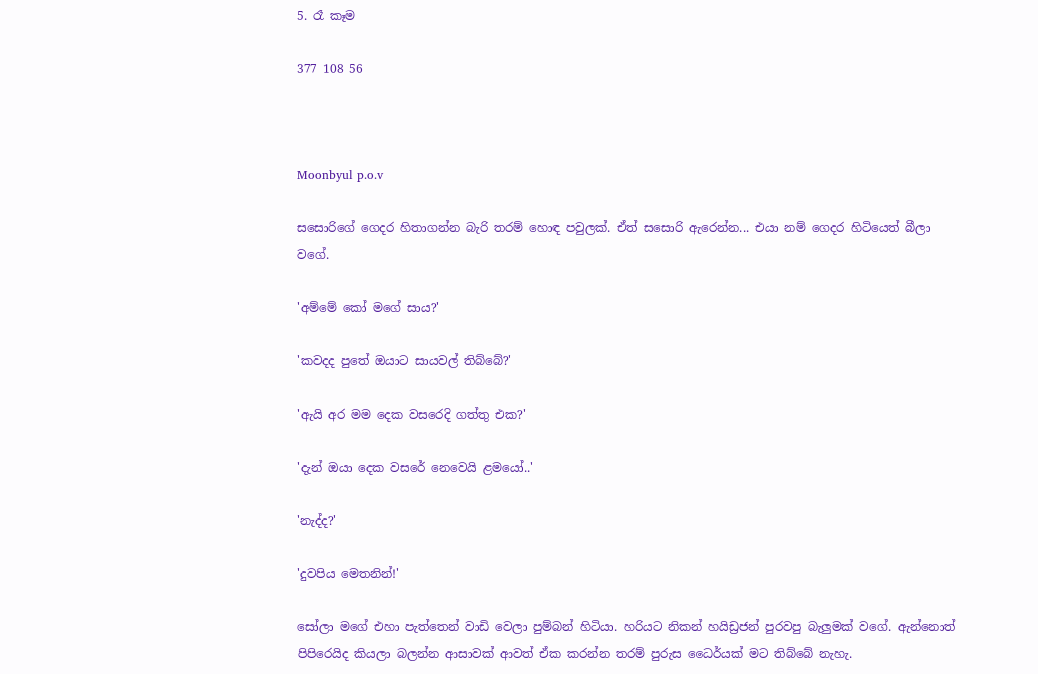5. රෑ කෑම

377 108 56



Moonbyul p.o.v

සසොරිගේ ගෙදර හිතාගන්න බැරි තරම් හොඳ පවුලක්. ඒත් සසොරි ඇරෙන්න... එයා නම් ගෙදර හිටියෙත් බීලා වගේ.

'අම්මේ කෝ මගේ සාය?'

'කවදද පුතේ ඔයාට සායවල් තිබ්බේ?'

'ඇයි අර මම දෙක වසරෙදි ගත්තු එක?'

'දැන් ඔයා දෙක වසරේ නෙවෙයි ළමයෝ..'

'නැද්ද?'

'දුවපිය මෙතනින්!'

සෝලා මගේ එහා පැත්තෙන් වාඩි වෙලා පුම්බන් හිටියා. හරියට නිකන් හයිඩ්‍රජන් පුරවපු බැලුමක් වගේ. ඇන්නොත් පිපිරෙයිද කියලා බලන්න ආසාවක් ආවත් ඒක කරන්න තරම් පුරුස ධෛර්යක් මට තිබ්බේ නැහැ.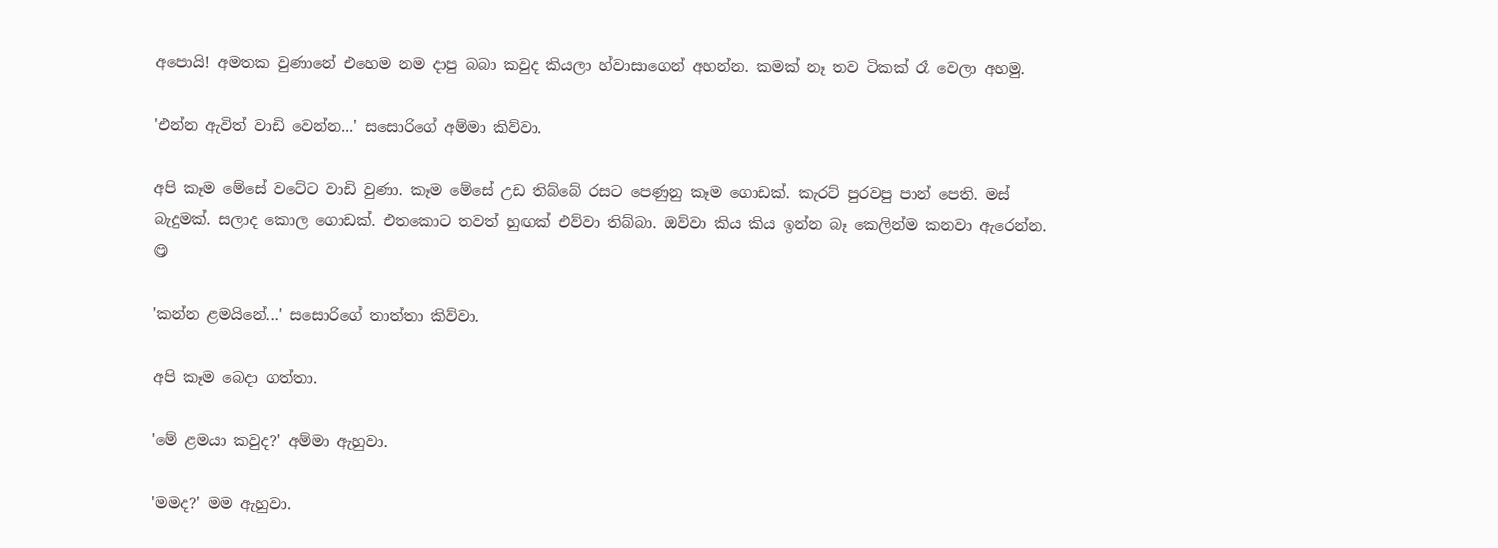අපොයි! අමතක වුණානේ එහෙම නම දාපු බබා කවුද කියලා හ්වාසාගෙන් අහන්න. කමක් නෑ තව ටිකක් රෑ වෙලා අහමු.

'එන්න ඇවිත් වාඩි වෙන්න...' සසොරිගේ අම්මා කිව්වා.

අපි කෑම මේසේ වටේට වාඩි වුණා. කෑම මේසේ උඩ තිබ්බේ රසට පෙණුනු කෑම ගොඩක්. කැරට් පුරවපු පාන් පෙති. මස් බැදුමක්. සලාද කොල ‍ගොඩක්. එතකොට තවත් හුඟක් එව්වා තිබ්බා. ඔව්වා කිය කිය ඉන්න බෑ කෙලින්ම කනවා ඇරෙන්න. 😋

'කන්න ළමයිනේ...' සසොරිගේ තාත්තා කිව්වා.

අපි කෑම බෙදා ගත්තා.

'මේ ළමයා කවුද?' අම්මා ඇහුවා.

'මමද?' මම ඇහුවා.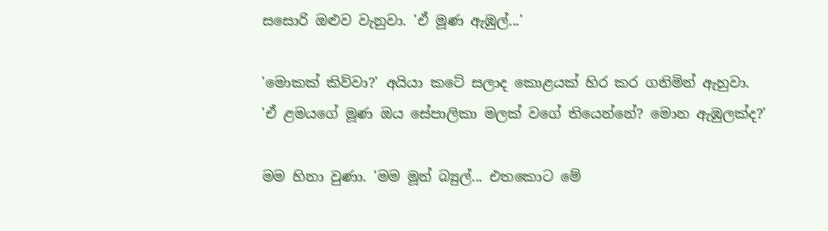සස‍ොරි ඔළුව වැනුවා. 'ඒ මූණ ඇඹුල්...'

'ම‍ොකක් කිව්වා?' අයියා කටේ සලාද කොළයක් හිර කර ගනිමින් ඇහුවා. 'ඒ ළමයගේ මූණ ඔය සේපාලිකා මලක් වගේ තියෙන්නේ? මොන ඇඹුලක්ද?'

මම හිනා වුණා. 'මම මූන් බ්‍යුල්... එතකොට මේ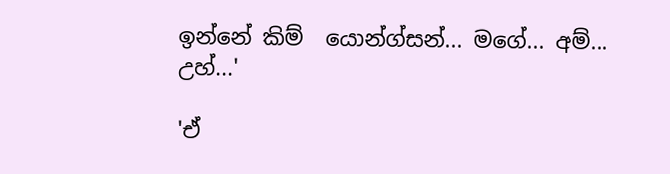ඉන්නේ කිම් ‍ යොන්ග්සන්... මගේ... අම්... උහ්...'

'ඒ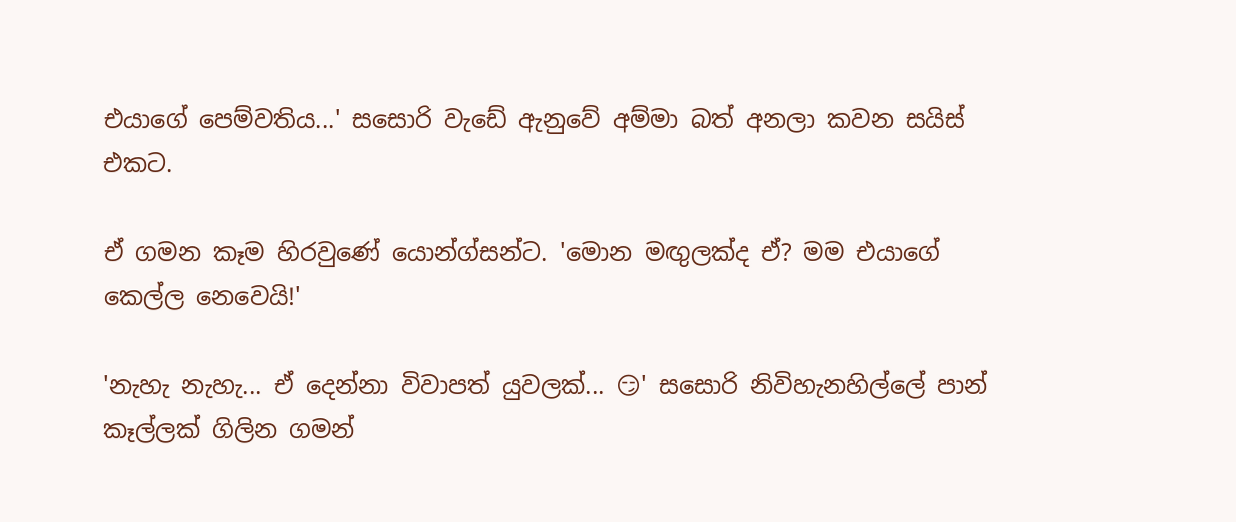එයාගේ පෙම්වතිය...' සසොරි වැඩේ ඇනුවේ අම්මා බත් අනලා කවන සයිස් එකට.

ඒ ගමන කෑම හිරවුණේ යොන්ග්සන්ට. 'මොන මඟුලක්ද ඒ? මම එයාගේ කෙල්ල නෙවෙයි!'

'නැහැ නැහැ... ඒ දෙන්නා විවාපත් යුවලක්... 😏' සසොරි නිවිහැනහිල්ලේ පාන් කෑල්ලක් ගිලින ගමන්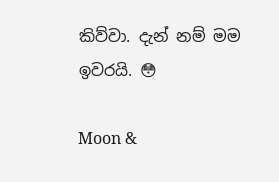කිව්වා. දැන් නම් මම ඉවරයි. 😳

Moon &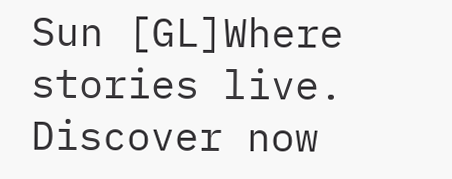Sun [GL]Where stories live. Discover now